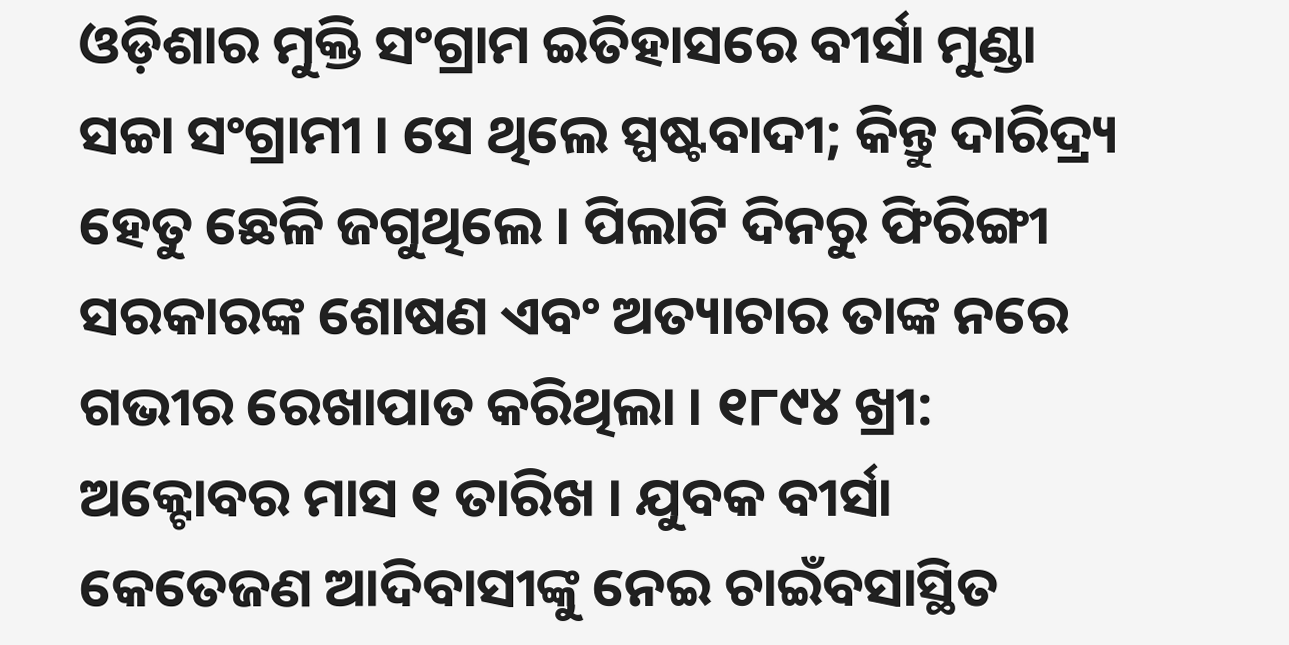ଓଡ଼ିଶାର ମୁକ୍ତି ସଂଗ୍ରାମ ଇତିହାସରେ ବୀର୍ସା ମୁଣ୍ଡା ସଚ୍ଚା ସଂଗ୍ରାମୀ । ସେ ଥିଲେ ସ୍ପଷ୍ଟବାଦୀ; କିନ୍ତୁ ଦାରିଦ୍ର୍ୟ ହେତୁ ଛେଳି ଜଗୁଥିଲେ । ପିଲାଟି ଦିନରୁ ଫିରିଙ୍ଗୀ ସରକାରଙ୍କ ଶୋଷଣ ଏବଂ ଅତ୍ୟାଚାର ତାଙ୍କ ନରେ ଗଭୀର ରେଖାପାତ କରିଥିଲା । ୧୮୯୪ ଖ୍ରୀ: ଅକ୍ଟୋବର ମାସ ୧ ତାରିଖ । ଯୁବକ ବୀର୍ସା କେତେଜଣ ଆଦିବାସୀଙ୍କୁ ନେଇ ଚାଇଁବସାସ୍ଥିତ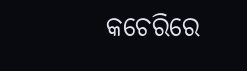କଚେରିରେ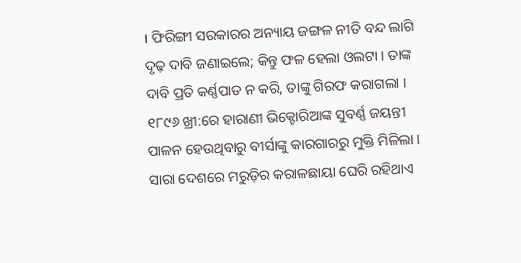। ଫିରିଙ୍ଗୀ ସରକାରର ଅନ୍ୟାୟ ଜଙ୍ଗଳ ନୀତି ବନ୍ଦ ଲାଗି ଦୃଢ଼ ଦାବି ଜଣାଇଲେ; କିନ୍ତୁ ଫଳ ହେଲା ଓଲଟା । ତାଙ୍କ ଦାବି ପ୍ରତି କର୍ଣ୍ଣପାତ ନ କରି, ତାଙ୍କୁ ଗିରଫ କରାଗଲା । ୧୮୯୬ ଖ୍ରୀ:ରେ ହାରାଣୀ ଭିକ୍ଟୋରିଆଙ୍କ ସୁବର୍ଣ୍ଣ ଜୟନ୍ତୀ ପାଳନ ହେଉଥିବାରୁ ବୀର୍ସାଙ୍କୁ କାରଗାରରୁ ମୁକ୍ତି ମିଳିଲା ।
ସାରା ଦେଶରେ ମରୁଡ଼ିର କରାଳଛାୟା ଘେରି ରହିଥାଏ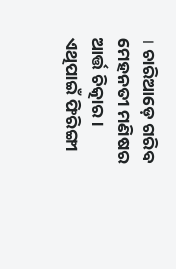। ଚାରିଆଡ଼େ ଗରିବ ମେହନତୀ ମଣିଷର ଆର୍ତ୍ତ ଚିତ୍କାର । ଏଥିପାଇଁ ଫିରିଙ୍ଗୀ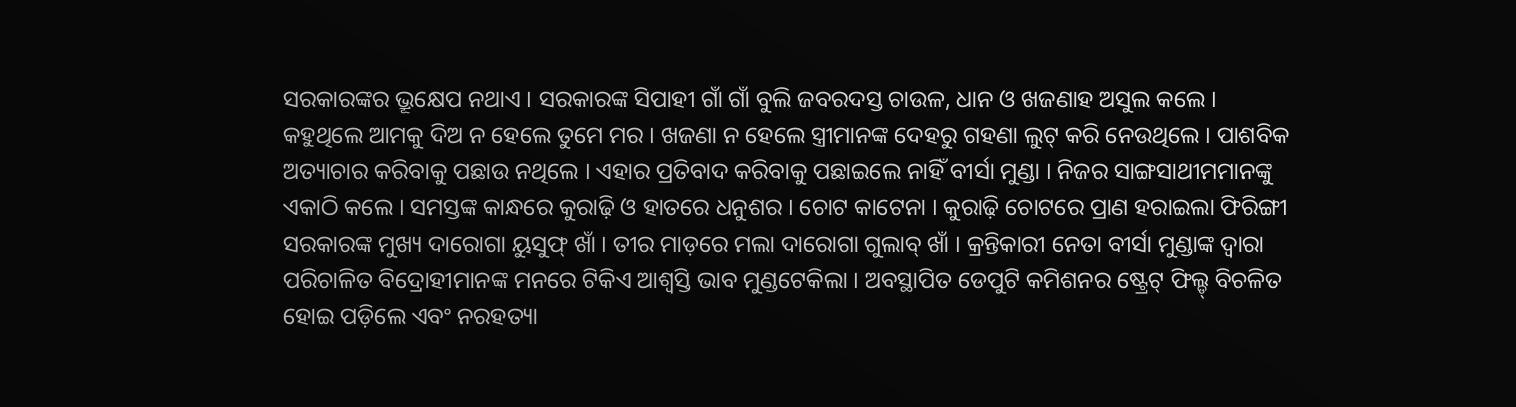ସରକାରଙ୍କର ଭ୍ରୂକ୍ଷେପ ନଥାଏ । ସରକାରଙ୍କ ସିପାହୀ ଗାଁ ଗାଁ ବୁଲି ଜବରଦସ୍ତ ଚାଉଳ, ଧାନ ଓ ଖଜଣାହ ଅସୁଲ କଲେ । କହୁଥିଲେ ଆମକୁ ଦିଅ ନ ହେଲେ ତୁମେ ମର । ଖଜଣା ନ ହେଲେ ସ୍ତ୍ରୀମାନଙ୍କ ଦେହରୁ ଗହଣା ଲୁଟ୍ କରି ନେଉଥିଲେ । ପାଶବିକ ଅତ୍ୟାଚାର କରିବାକୁ ପଛାଉ ନଥିଲେ । ଏହାର ପ୍ରତିବାଦ କରିବାକୁ ପଛାଇଲେ ନାହିଁ ବୀର୍ସା ମୁଣ୍ଡା । ନିଜର ସାଙ୍ଗସାଥୀମମାନଙ୍କୁ ଏକାଠି କଲେ । ସମସ୍ତଙ୍କ କାନ୍ଧରେ କୁରାଢ଼ି ଓ ହାତରେ ଧନୁଶର । ଚୋଟ କାଟେନା । କୁରାଢ଼ି ଚୋଟରେ ପ୍ରାଣ ହରାଇଲା ଫିରିଙ୍ଗୀ ସରକାରଙ୍କ ମୁଖ୍ୟ ଦାରୋଗା ୟୁସୁଫ୍ ଖାଁ । ତୀର ମାଡ଼ରେ ମଲା ଦାରୋଗା ଗୁଲାବ୍ ଖାଁ । କ୍ରନ୍ତିକାରୀ ନେତା ବୀର୍ସା ମୁଣ୍ଡାଙ୍କ ଦ୍ୱାରା ପରିଚାଳିତ ବିଦ୍ରୋହୀମାନଙ୍କ ମନରେ ଟିକିଏ ଆଶ୍ୱସ୍ତି ଭାବ ମୁଣ୍ଡଟେକିଲା । ଅବସ୍ଥାପିତ ଡେପୁଟି କମିଶନର ଷ୍ଟ୍ରେଟ୍ ଫିଲ୍ଡ୍ ବିଚଳିତ ହୋଇ ପଡ଼ିଲେ ଏବଂ ନରହତ୍ୟା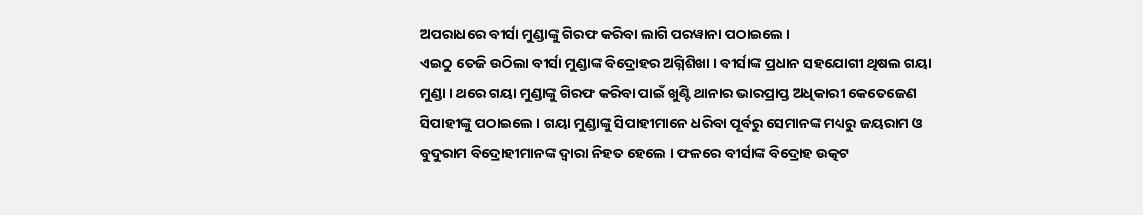ଅପରାଧରେ ବୀର୍ସା ମୁଣ୍ଡାଙ୍କୁ ଗିରଫ କରିବା ଲାଗି ପରୱାନା ପଠାଇଲେ ।
ଏଇଠୁ ତେଜି ଉଠିଲା ବୀର୍ସା ମୁଣ୍ଡାଙ୍କ ବିଦ୍ରୋହର ଅଗ୍ନିଶିଖା । ବୀର୍ସାଙ୍କ ପ୍ରଧାନ ସହଯୋଗୀ ଥିଷଲ ଗୟା ମୁଣ୍ଡା । ଥରେ ଗୟା ମୁଣ୍ଡାଙ୍କୁ ଗିରଫ କରିବା ପାଇଁ ଖୁଣ୍ଟି ଥାନାର ଭାରପ୍ରାପ୍ତ ଅଧିକାରୀ କେତେଜେଣ ସିପାହୀଙ୍କୁ ପଠାଇଲେ । ଗୟା ମୁଣ୍ଡାଙ୍କୁ ସିପାହୀମାନେ ଧରିବା ପୂର୍ବରୁ ସେମାନଙ୍କ ମଧ୍ୟରୁ ଜୟରାମ ଓ ବୁଦୁରାମ ବିଦ୍ରୋହୀମାନଙ୍କ ଦ୍ୱାରା ନିହତ ହେଲେ । ଫଳରେ ବୀର୍ସାଙ୍କ ବିଦ୍ରୋହ ଉତ୍କଟ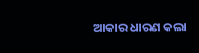ଆକାର ଧାରଣ କଲା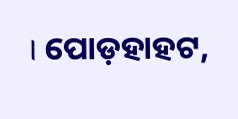। ପୋଡ଼ହାହଟ,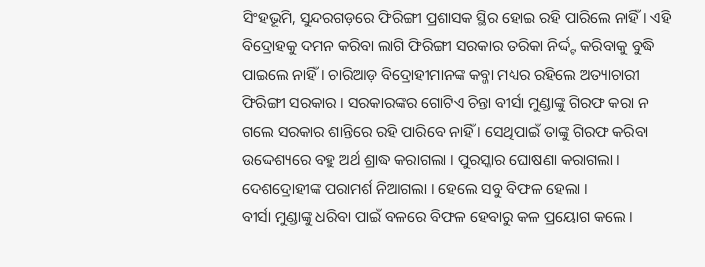ସିଂହଭୂମି, ସୁନ୍ଦରଗଡ଼ରେ ଫିରିଙ୍ଗୀ ପ୍ରଶାସକ ସ୍ଥିର ହୋଇ ରହି ପାରିଲେ ନାହିଁ । ଏହି ବିଦ୍ରୋହକୁ ଦମନ କରିବା ଲାଗି ଫିରିଙ୍ଗୀ ସରକାର ତରିକା ନିର୍ଦ୍ଦ୍ଟ କରିବାକୁ ବୁଦ୍ଧି ପାଇଲେ ନାହିଁ । ଚାରିଆଡ଼ ବିଦ୍ରୋହୀମାନଙ୍କ କବ୍ଜା ମଧ୍ୟର ରହିଲେ ଅତ୍ୟାଚାରୀ ଫିରିଙ୍ଗୀ ସରକାର । ସରକାରଙ୍କର ଗୋଟିଏ ଚିନ୍ତା ବୀର୍ସା ମୁଣ୍ଡାଙ୍କୁ ଗିରଫ କରା ନ ଗଲେ ସରକାର ଶାନ୍ତିରେ ରହି ପାରିବେ ନାହିଁ । ସେଥିପାଇଁ ତାଙ୍କୁ ଗିରଫ କରିବା ଉଦ୍ଦେଶ୍ୟରେ ବହୁ ଅର୍ଥ ଶ୍ରାଦ୍ଧ କରାଗଲା । ପୁରସ୍କାର ଘୋଷଣା କରାଗଲା । ଦେଶଦ୍ରୋହୀଙ୍କ ପରାମର୍ଶ ନିଆଗଲା । ହେଲେ ସବୁ ବିଫଳ ହେଲା ।
ବୀର୍ସା ମୁଣ୍ଡାଙ୍କୁ ଧରିବା ପାଇଁ ବଳରେ ବିଫଳ ହେବାରୁ କଳ ପ୍ରୟୋଗ କଲେ ।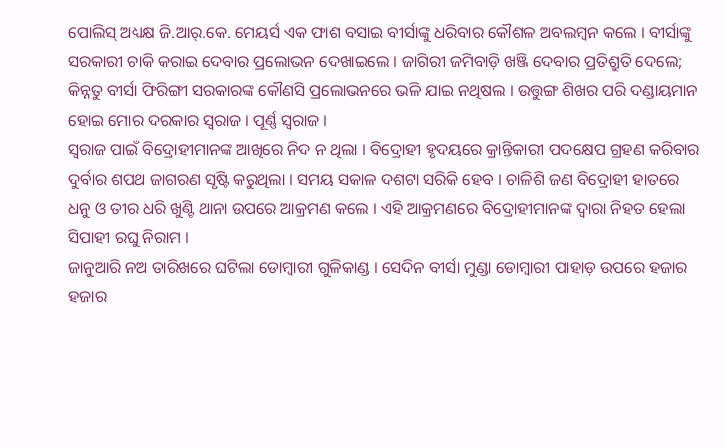ପୋଲିସ୍ ଅଧ୍ୟକ୍ଷ ଜି.ଆର୍.କେ. ମେୟର୍ସ ଏକ ଫାଶ ବସାଇ ବୀର୍ସାଙ୍କୁ ଧରିବାର କୌଶଳ ଅବଲମ୍ବନ କଲେ । ବୀର୍ସାଙ୍କୁ ସରକାରୀ ଚାକି କରାଇ ଦେବାର ପ୍ରଲୋଭନ ଦେଖାଇଲେ । ଜାଗିରୀ ଜମିବାଡ଼ି ଖଞ୍ଜି ଦେବାର ପ୍ରତିଶ୍ରୁତି ଦେଲେ; କିନ୍ନତୁ ବୀର୍ସା ଫିରିଙ୍ଗୀ ସରକାରଙ୍କ କୌଣସି ପ୍ରଲୋଭନରେ ଭଳି ଯାଇ ନଥିଷଲ । ଉତ୍ତୁଙ୍ଗ ଶିଖର ପରି ଦଣ୍ଡାୟମାନ ହୋଇ ମୋର ଦରକାର ସ୍ୱରାଜ । ପୂର୍ଣ୍ଣ ସ୍ୱରାଜ ।
ସ୍ୱରାଜ ପାଇଁ ବିଦ୍ରୋହୀମାନଙ୍କ ଆଖିରେ ନିଦ ନ ଥିଲା । ବିଦ୍ରୋହୀ ହୃଦୟରେ କ୍ରାନ୍ତିକାରୀ ପଦକ୍ଷେପ ଗ୍ରହଣ କରିବାର ଦୁର୍ବାର ଶପଥ ଜାଗରଣ ସୃଷ୍ଟି କରୁଥିଲା । ସମୟ ସକାଳ ଦଶଟା ସରିକି ହେବ । ଚାଳିଶି ଜଣ ବିଦ୍ରୋହୀ ହାତରେ ଧନୁ ଓ ତୀର ଧରି ଖୁଣ୍ଟି ଥାନା ଉପରେ ଆକ୍ରମଣ କଲେ । ଏହି ଆକ୍ରମଣରେ ବିଦ୍ରୋହୀମାନଙ୍କ ଦ୍ୱାରା ନିହତ ହେଲା ସିପାହୀ ରଘୁ ନିରାମ ।
ଜାନୁଆରି ନଅ ତାରିଖରେ ଘଟିଲା ଡୋମ୍ବାରୀ ଗୁଳିକାଣ୍ଡ । ସେଦିନ ବୀର୍ସା ମୁଣ୍ଡା ଡୋମ୍ବାରୀ ପାହାଡ଼ ଉପରେ ହଜାର ହଜାର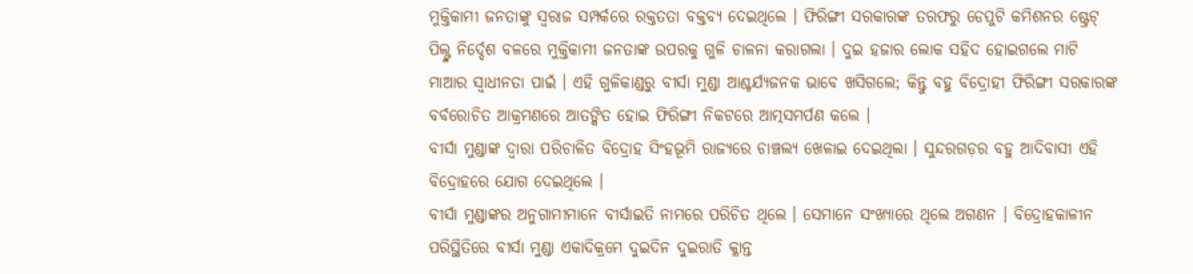ମୁକ୍ତିକାମୀ ଜନତାଙ୍କୁ ସ୍ୱରାଜ ସମ୍ପର୍କରେ ରକ୍ତତତା ବକ୍ତବ୍ୟ ଦେଇଥିଲେ । ଫିରିଙ୍ଗୀ ସରକାରଙ୍କ ତରଫରୁ ଡେପୁଟି କମିଶନର ଷ୍ଟ୍ରେଟ୍ ପିଲ୍ଙ୍କ ନିର୍ଦ୍ଦେଶ ବଳରେ ମୁକ୍ତିକାମୀ ଜନତାଙ୍କ ଉପରକୁ ଗୁଳି ଚାଳନା କରାଗଲା । ଦୁଇ ହଜାର ଲୋକ ସହିଦ ହୋଇଗଲେ ମାଟି ମାଆର ସ୍ୱାଧୀନତା ପାଇଁ । ଏହି ଗୁଳିକାଣ୍ଡରୁ ବୀର୍ସା ମୁଣ୍ଡା ଆଶ୍ଚର୍ଯ୍ୟଜନକ ଭାବେ ଖସିଗଲେ; କିନ୍ତୁ ବହୁ ବିଦ୍ରୋହୀ ଫିରିଙ୍ଗୀ ସରକାରଙ୍କ ବର୍ବରୋଚିତ ଆକ୍ରମଣରେ ଆତଙ୍କିତ ହୋଇ ଫିରିଙ୍ଗୀ ନିକଟରେ ଆତ୍ମସମର୍ପଣ କଲେ ।
ବୀର୍ସା ମୁଣ୍ଡାଙ୍କ ଦ୍ୱାରା ପରିଚାଳିତ ବିଦ୍ରୋହ ସିଂହଭୂମି ରାଜ୍ୟରେ ଚାଞ୍ଚଲ୍ୟ ଖେଳାଇ ଦେଇଥିଲା । ସୁନ୍ଦରଗଡ଼ର ବହୁ ଆଦିବାସୀ ଏହି ବିଦ୍ରୋହରେ ଯୋଗ ଦେଇଥିଲେ ।
ବୀର୍ସା ମୁଣ୍ଡାଙ୍କର ଅନୁଗାମୀମାନେ ବୀର୍ସାଇତି ନାମରେ ପରିଚିତ ଥିଲେ । ସେମାନେ ସଂଖ୍ୟାରେ ଥିଲେ ଅଗଣନ । ବିଦ୍ରୋହକାଳୀନ ପରିସ୍ଥିତିରେ ବୀର୍ସା ମୁଣ୍ଡା ଏକାଦିକ୍ରମେ ଦୁଇଦିନ ଦୁଇରାତି କ୍ଳାନ୍ତ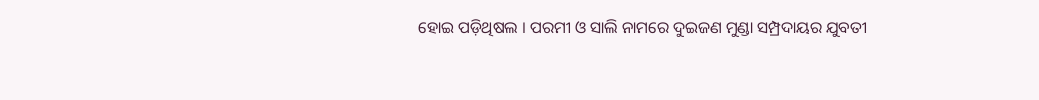ହୋଇ ପଡ଼ିଥିଷଲ । ପରମୀ ଓ ସାଲି ନାମରେ ଦୁଇଜଣ ମୁଣ୍ଡା ସମ୍ପ୍ରଦାୟର ଯୁବତୀ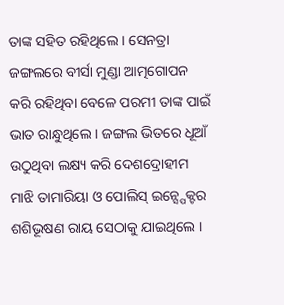ତାଙ୍କ ସହିତ ରହିଥିଲେ । ସେନତ୍ରା ଜଙ୍ଗଲରେ ବୀର୍ସା ମୁଣ୍ଡା ଆତ୍ମଗୋପନ କରି ରହିଥିବା ବେଳେ ପରମୀ ତାଙ୍କ ପାଇଁ ଭାତ ରାନ୍ଧୁଥିଲେ । ଜଙ୍ଗଲ ଭିତରେ ଧୂଆଁ ଉଠୁଥିବା ଲକ୍ଷ୍ୟ କରି ଦେଶଦ୍ରୋହୀମ ମାଝି ତାମାରିୟା ଓ ପୋଲିସ୍ ଇନ୍ସ୍ପେକ୍ଟର ଶଶିଭୂଷଣ ରାୟ ସେଠାକୁ ଯାଇଥିଲେ ।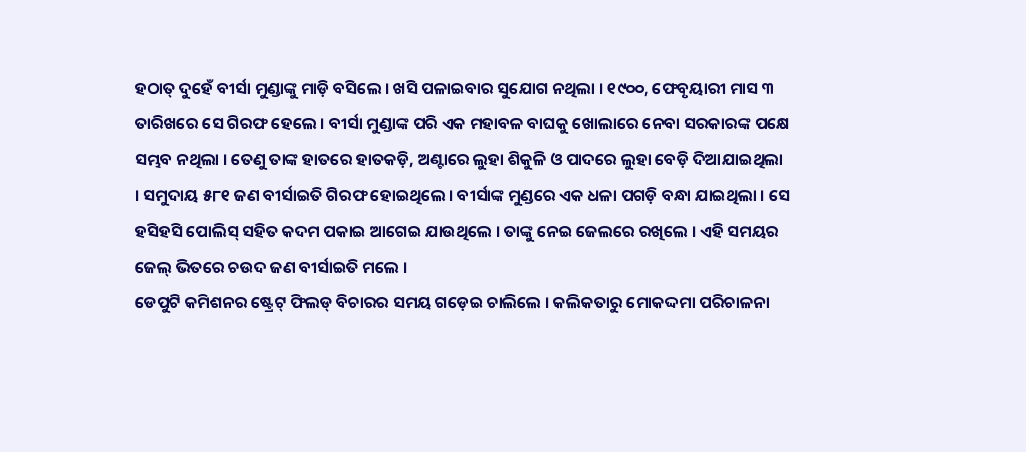ହଠାତ୍ ଦୁହେଁ ବୀର୍ସା ମୁଣ୍ଡାଙ୍କୁ ମାଡ଼ି ବସିଲେ । ଖସି ପଳାଇବାର ସୁଯୋଗ ନଥିଲା । ୧୯୦୦, ଫେବୃୟାରୀ ମାସ ୩ ତାରିଖରେ ସେ ଗିରଫ ହେଲେ । ବୀର୍ସା ମୁଣ୍ଡାଙ୍କ ପରି ଏକ ମହାବଳ ବାଘକୁ ଖୋଲାରେ ନେବା ସରକାରଙ୍କ ପକ୍ଷେ ସମ୍ଭବ ନଥିଲା । ତେଣୁ ତାଙ୍କ ହାତରେ ହାତକଡ଼ି, ଅଣ୍ଟାରେ ଲୁହା ଶିକୁଳି ଓ ପାଦରେ ଲୁହା ବେଡ଼ି ଦିଆଯାଇଥିଲା । ସମୁଦାୟ ୫୮୧ ଜଣ ବୀର୍ସାଇତି ଗିରଫ ହୋଇଥିଲେ । ବୀର୍ସାଙ୍କ ମୁଣ୍ଡରେ ଏକ ଧଳା ପଗଡ଼ି ବନ୍ଧା ଯାଇଥିଲା । ସେ ହସିହସି ପୋଲିସ୍ ସହିତ କଦମ ପକାଇ ଆଗେଇ ଯାଉଥିଲେ । ତାଙ୍କୁ ନେଇ ଜେଲରେ ରଖିଲେ । ଏହି ସମୟର ଜେଲ୍ ଭିତରେ ଚଉଦ ଜଣ ବୀର୍ସାଇତି ମଲେ ।
ଡେପୁଟି କମିଶନର ଷ୍ଟ୍ରେଟ୍ ଫିଲଡ୍ ବିଚାରର ସମୟ ଗଡ଼େଇ ଚାଲିଲେ । କଲିକତାରୁ ମୋକଦ୍ଦମା ପରିଚାଳନା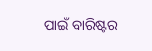ପାଇଁ ବାରିଷ୍ଟର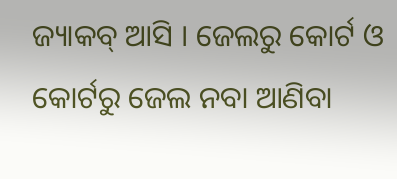ଜ୍ୟାକବ୍ ଆସି । ଜେଲରୁ କୋର୍ଟ ଓ କୋର୍ଟରୁ ଜେଲ ନବା ଆଣିବା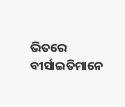ଭିତରେ ବୀର୍ସାଇତିମାନେ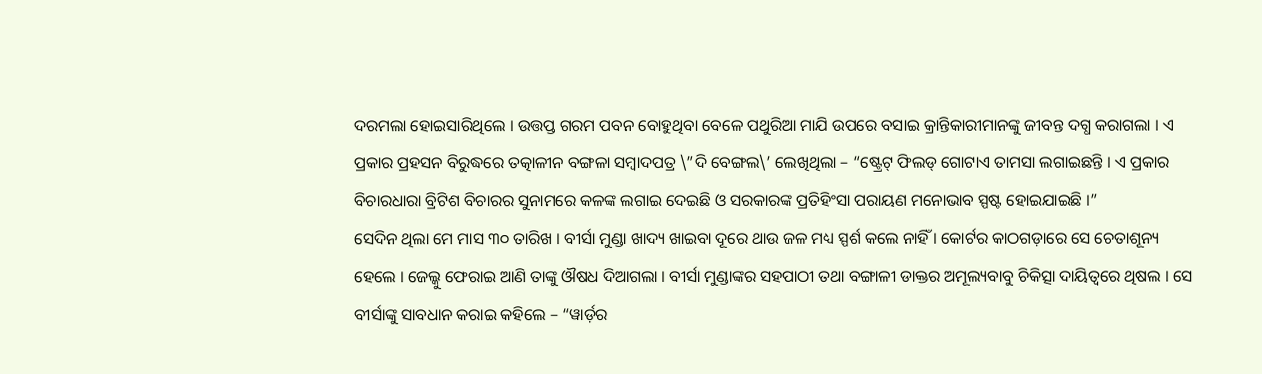ଦରମଲା ହୋଇସାରିଥିଲେ । ଉତ୍ତପ୍ତ ଗରମ ପବନ ବୋହୁଥିବା ବେଳେ ପଥୁରିଆ ମାଯି ଉପରେ ବସାଇ କ୍ରାନ୍ତିକାରୀମାନଙ୍କୁ ଜୀବନ୍ତ ଦଗ୍ଧ କରାଗଲା । ଏ ପ୍ରକାର ପ୍ରହସନ ବିରୁଦ୍ଧରେ ତତ୍କାଳୀନ ବଙ୍ଗଳା ସମ୍ବାଦପତ୍ର \”ଦି ବେଙ୍ଗଲ\’ ଲେଖିଥିଲା – “ଷ୍ଟ୍ରେଟ୍ ଫିଲଡ୍ ଗୋଟାଏ ତାମସା ଲଗାଇଛନ୍ତି । ଏ ପ୍ରକାର ବିଚାରଧାରା ବ୍ରିଟିଶ ବିଚାରର ସୁନାମରେ କଳଙ୍କ ଲଗାଇ ଦେଇଛି ଓ ସରକାରଙ୍କ ପ୍ରତିହିଂସା ପରାୟଣ ମନୋଭାବ ସ୍ପଷ୍ଟ ହୋଇଯାଇଛି ।”
ସେଦିନ ଥିଲା ମେ ମାସ ୩୦ ତାରିଖ । ବୀର୍ସା ମୁଣ୍ଡା ଖାଦ୍ୟ ଖାଇବା ଦୂରେ ଥାଉ ଜଳ ମଧ୍ୟ ସ୍ପର୍ଶ କଲେ ନାହିଁ । କୋର୍ଟର କାଠଗଡ଼ାରେ ସେ ଚେତାଶୂନ୍ୟ ହେଲେ । ଜେଲ୍କୁ ଫେରାଇ ଆଣି ତାଙ୍କୁ ଔଷଧ ଦିଆଗଲା । ବୀର୍ସା ମୁଣ୍ଡାଙ୍କର ସହପାଠୀ ତଥା ବଙ୍ଗାଳୀ ଡାକ୍ତର ଅମୂଲ୍ୟବାବୁ ଚିକିତ୍ସା ଦାୟିତ୍ୱରେ ଥିଷଲ । ସେ ବୀର୍ସାଙ୍କୁ ସାବଧାନ କରାଇ କହିଲେ – “ୱାର୍ଡ଼ର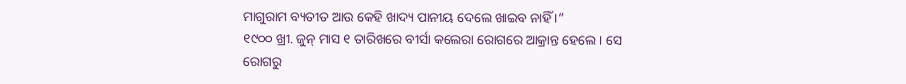ମାଗୁରାମ ବ୍ୟତୀତ ଆଉ କେହି ଖାଦ୍ୟ ପାନୀୟ ଦେଲେ ଖାଇବ ନାହିଁ ।”
୧୯୦୦ ଖ୍ରୀ. ଜୁନ୍ ମାସ ୧ ତାରିଖରେ ବୀର୍ସା କଲେରା ରୋଗରେ ଆକ୍ରାନ୍ତ ହେଲେ । ସେ ରୋଗରୁ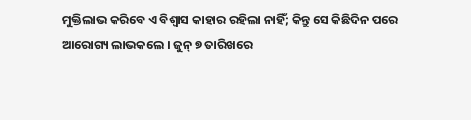ମୁକ୍ତିଲାଭ କରିବେ ଏ ବିଶ୍ୱାସ କାହାର ରହିଲା ନାହିଁ; କିନ୍ତୁ ସେ କିଛିଦିନ ପରେ ଆରୋଗ୍ୟ ଲାଭକଲେ । ଜୁନ୍ ୭ ତାରିଖରେ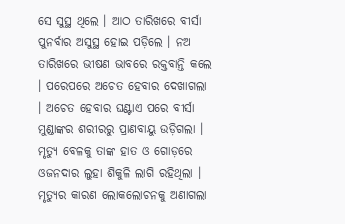ସେ ସୁସ୍ଥ ଥିଲେ । ଆଠ ତାରିଖରେ ବୀର୍ସା ପୁନର୍ବାର ଅସୁସ୍ଥ ହୋଇ ପଡ଼ିଲେ । ନଅ ତାରିଖରେ ଭୀଷଣ ଭାବରେ ରକ୍ତବାନ୍ତି କଲେ । ପରେପରେ ଅଚେତ ହେବାର ଦେଖାଗଲା । ଅଚେତ ହେବାର ଘଣ୍ଟାଏ ପରେ ବୀର୍ସା ମୁଣ୍ଡାଙ୍କର ଶରୀରରୁ ପ୍ରାଣବାୟୁ ଉଡ଼ିଗଲା । ମୃତ୍ୟୁ ବେଳକୁ ତାଙ୍କ ହାତ ଓ ଗୋଡ଼ରେ ଓଜନଦାର ଲୁହା ଶିକୁଳି ଲାଗି ରହିଥିଲା । ମୃତ୍ୟୁର କାରଣ ଲୋକଲୋଚନକୁ ଅଣାଗଲା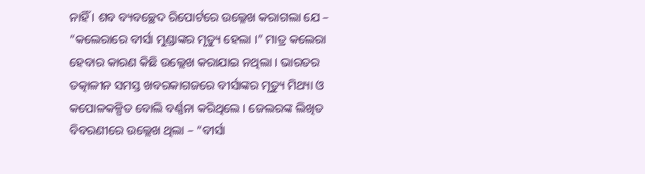ନାହିଁ । ଶବ ବ୍ୟବଚ୍ଛେଦ ରିପୋର୍ଟରେ ଉଲ୍ଳେଖ କରାଗଲା ଯେ – “କଲେରାରେ ବୀର୍ସା ମୁଣ୍ଡାଙ୍କର ମୃତ୍ୟୁ ହେଲା ।” ମାତ୍ର କଲେରା ହେବାର କାରଣ କିଛି ଉଲ୍ଲେଖ କରାଯାଇ ନଥିଲା । ଭାରତର ତତ୍କାଳୀନ ସମସ୍ତ ଖବରକାଗଜରେ ବୀର୍ସାଙ୍କର ମୃତ୍ୟୁ ମିଥ୍ୟା ଓ କପୋଳକଳ୍ପିତ ବୋଲି ବର୍ଣ୍ଣନା କରିଥିଲେ । ଜେଲରଙ୍କ ଲିଖିତ ବିବରଣୀରେ ଉଲ୍ଲେଖ ଥିଲା – “ବୀର୍ସା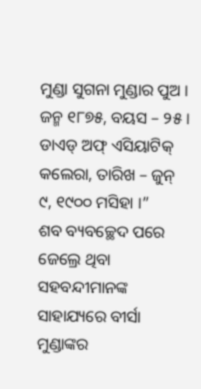ମୁଣ୍ଡା ସୁଗନା ମୁଣ୍ଡାର ପୁଅ । ଜନ୍ମ ୧୮୭୫, ବୟସ – ୨୫ । ଡାଏଡ୍ ଅଫ୍ ଏସିୟାଟିକ୍ କଲେରା, ତାରିଖ – ଜୁନ୍ ୯, ୧୯୦୦ ମସିହା ।”
ଶବ ବ୍ୟବଚ୍ଛେଦ ପରେ ଜେଲ୍ରେ ଥିବା ସହବନ୍ଦୀମାନଙ୍କ ସାହାଯ୍ୟରେ ବୀର୍ସା ମୁଣ୍ଡାଙ୍କର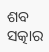ଶବ ସତ୍କାର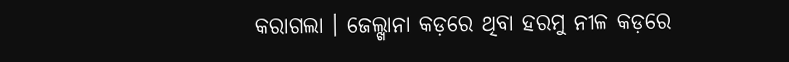କରାଗଲା । ଜେଲ୍ଖାନା କଡ଼ରେ ଥିବା ହରମୁ ନୀଳ କଡ଼ରେ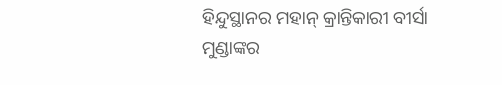ହିନ୍ଦୁସ୍ଥାନର ମହାନ୍ କ୍ରାନ୍ତିକାରୀ ବୀର୍ସା ମୁଣ୍ଡାଙ୍କର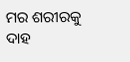ମର ଶରୀରକୁ ଦାହ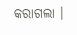କରାଗଲା ।